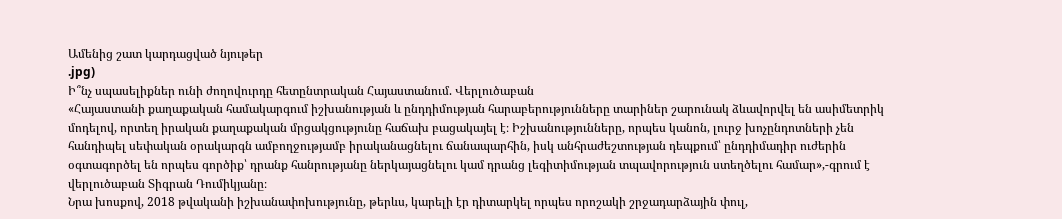Ամենից շատ կարդացված նյութեր
.jpg)
Ի՞նչ սպասելիքներ ունի ժողովուրդը հետընտրական Հայաստանում. Վերլուծաբան
«Հայաստանի քաղաքական համակարգում իշխանության և ընդդիմության հարաբերությունները տարիներ շարունակ ձևավորվել են ասիմետրիկ մոդելով, որտեղ իրական քաղաքական մրցակցությունը հաճախ բացակայել է։ Իշխանությունները, որպես կանոն, լուրջ խոչընդոտների չեն հանդիպել սեփական օրակարգն ամբողջությամբ իրականացնելու ճանապարհին, իսկ անհրաժեշտության դեպքում՝ ընդդիմադիր ուժերին օգտագործել են որպես գործիք՝ դրանք հանրությանը ներկայացնելու կամ դրանց լեգիտիմության տպավորություն ստեղծելու համար»,-գրում է վերլուծաբան Տիգրան Դումիկյանը։
Նրա խոսքով, 2018 թվականի իշխանափոխությունը, թերևս, կարելի էր դիտարկել որպես որոշակի շրջադարձային փուլ,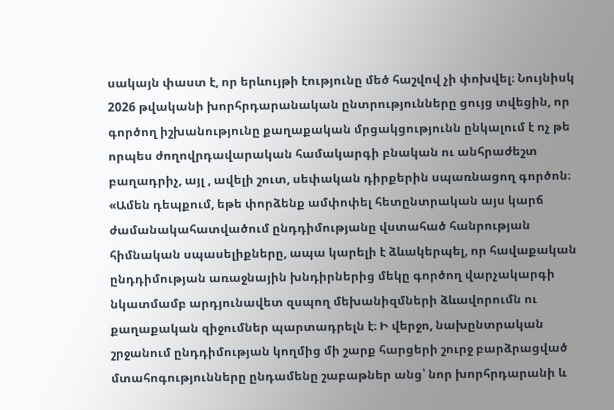սակայն փաստ է, որ երևույթի էությունը մեծ հաշվով չի փոխվել։ Նույնիսկ 2026 թվականի խորհրդարանական ընտրությունները ցույց տվեցին, որ գործող իշխանությունը քաղաքական մրցակցությունն ընկալում է ոչ թե որպես ժողովրդավարական համակարգի բնական ու անհրաժեշտ բաղադրիչ, այլ , ավելի շուտ, սեփական դիրքերին սպառնացող գործոն։
«Ամեն դեպքում, եթե փորձենք ամփոփել հետընտրական այս կարճ ժամանակահատվածում ընդդիմությանը վստահած հանրության հիմնական սպասելիքները, ապա կարելի է ձևակերպել, որ հավաքական ընդդիմության առաջնային խնդիրներից մեկը գործող վարչակարգի նկատմամբ արդյունավետ զսպող մեխանիզմների ձևավորումն ու քաղաքական զիջումներ պարտադրելն է։ Ի վերջո, նախընտրական շրջանում ընդդիմության կողմից մի շարք հարցերի շուրջ բարձրացված մտահոգությունները ընդամենը շաբաթներ անց՝ նոր խորհրդարանի և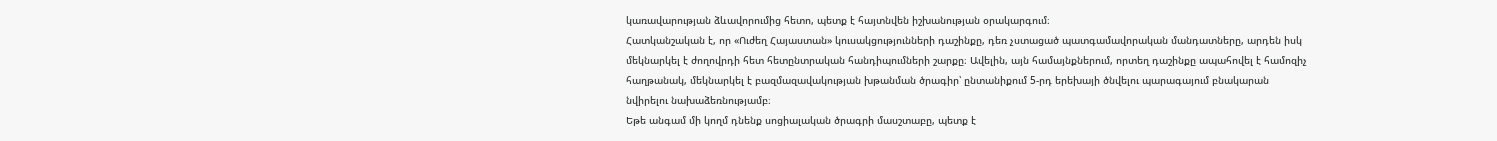կառավարության ձևավորումից հետո, պետք է հայտնվեն իշխանության օրակարգում։
Հատկանշական է, որ «Ուժեղ Հայաստան» կուսակցությունների դաշինքը, դեռ չստացած պատգամավորական մանդատները, արդեն իսկ մեկնարկել է ժողովրդի հետ հետընտրական հանդիպումների շարքը։ Ավելին, այն համայնքներում, որտեղ դաշինքը ապահովել է համոզիչ հաղթանակ, մեկնարկել է բազմազավակության խթանման ծրագիր՝ ընտանիքում 5-րդ երեխայի ծնվելու պարագայում բնակարան նվիրելու նախաձեռնությամբ։
Եթե անգամ մի կողմ դնենք սոցիալական ծրագրի մասշտաբը, պետք է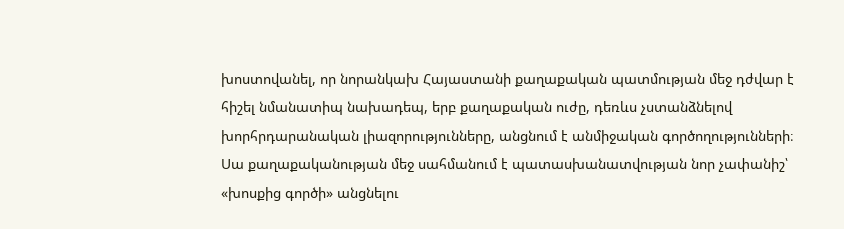խոստովանել, որ նորանկախ Հայաստանի քաղաքական պատմության մեջ դժվար է հիշել նմանատիպ նախադեպ, երբ քաղաքական ուժը, դեռևս չստանձնելով խորհրդարանական լիազորությունները, անցնում է անմիջական գործողությունների։ Սա քաղաքականության մեջ սահմանում է պատասխանատվության նոր չափանիշ՝ «խոսքից գործի» անցնելու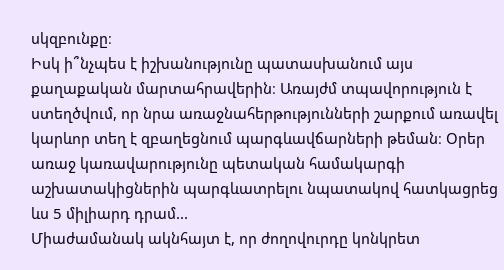սկզբունքը։
Իսկ ի՞նչպես է իշխանությունը պատասխանում այս քաղաքական մարտահրավերին։ Առայժմ տպավորություն է ստեղծվում, որ նրա առաջնահերթությունների շարքում առավել կարևոր տեղ է զբաղեցնում պարգևավճարների թեման։ Օրեր առաջ կառավարությունը պետական համակարգի աշխատակիցներին պարգևատրելու նպատակով հատկացրեց ևս 5 միլիարդ դրամ...
Միաժամանակ ակնհայտ է, որ ժողովուրդը կոնկրետ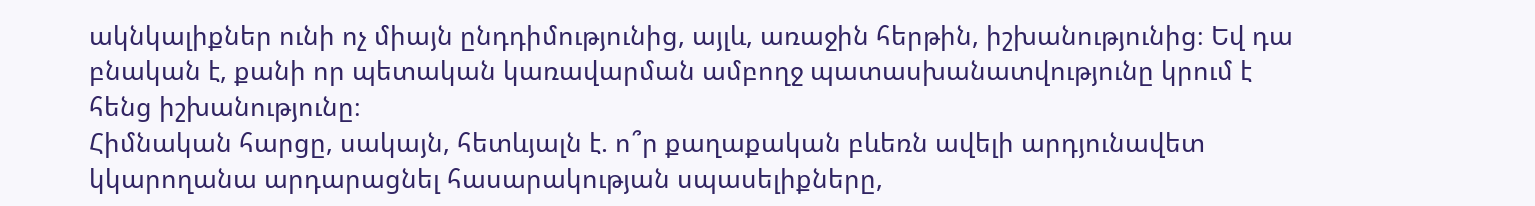ակնկալիքներ ունի ոչ միայն ընդդիմությունից, այլև, առաջին հերթին, իշխանությունից։ Եվ դա բնական է, քանի որ պետական կառավարման ամբողջ պատասխանատվությունը կրում է հենց իշխանությունը։
Հիմնական հարցը, սակայն, հետևյալն է. ո՞ր քաղաքական բևեռն ավելի արդյունավետ կկարողանա արդարացնել հասարակության սպասելիքները,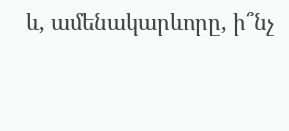և, ամենակարևորը, ի՞նչ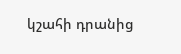կշահի դրանից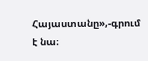Հայաստանը»,-գրում է նա։